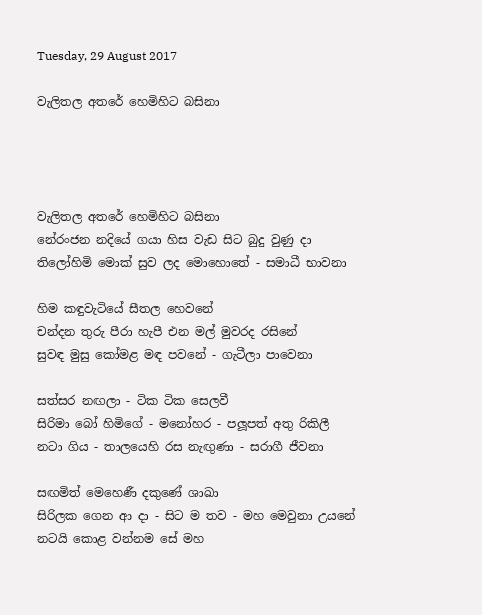Tuesday, 29 August 2017

වැලිතල අතරේ හෙමිහිට බසිනා




වැලිතල අතරේ හෙමිහිට බසිනා
නේරංජන නදියේ ගයා හිස වැඩ සිට බුදු වුණු දා
තිලෝහිමි මොක් සුව ලද මොහොතේ - සමාධී භාවනා

හිම කඳුවැටියේ සීතල හෙවනේ
චන්දන තුරු පීරා හැපී එන මල් මුවරද රසිනේ
සුවඳ මුසු කෝමළ මඳ පවනේ - ගැටීලා පාවෙනා

සත්සර නඟලා - ටික ටික සෙලවී
සිරිමා බෝ හිමිගේ - මනෝහර - පලූපත් අතු රිකිලී
නටා ගිය - තාලයෙහි රස නැඟුණා - සරාගී ජීවනා

සඟමිත් මෙහෙණී දකුණේ ශාඛා
සිරිලක ගෙන ආ දා - සිට ම තව - මහ මෙවුනා උයනේ
නටයි කොළ වන්නම සේ මහ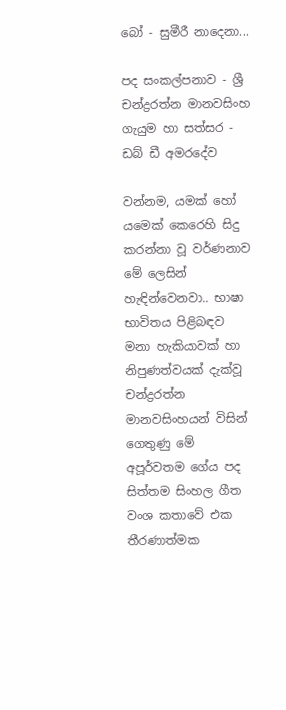බෝ - සුමීරී නාදෙනා...

පද සංකල්පනාව - ශ්‍රී චන්ද්‍රරත්න මානවසිංහ
ගැයුම හා සත්සර - ඩබ් ඩී අමරදේව

වන්නම, යමක් හෝ යමෙක් කෙරෙහි සිදු කරන්නා වූ වර්ණනාව මේ ලෙසින් හැඳින්වෙනවා.. භාෂා භාවිතය පිළිබඳව මනා හැකියාවක් හා නිපුණත්වයක් දැක්වූ චන්ද්‍රරත්න මානවසිංහයන් විසින් ගෙතුණු මේ අපූර්වතම ගේය පද සිත්තම සිංහල ගීත වංශ කතාවේ එක තීරණාත්මක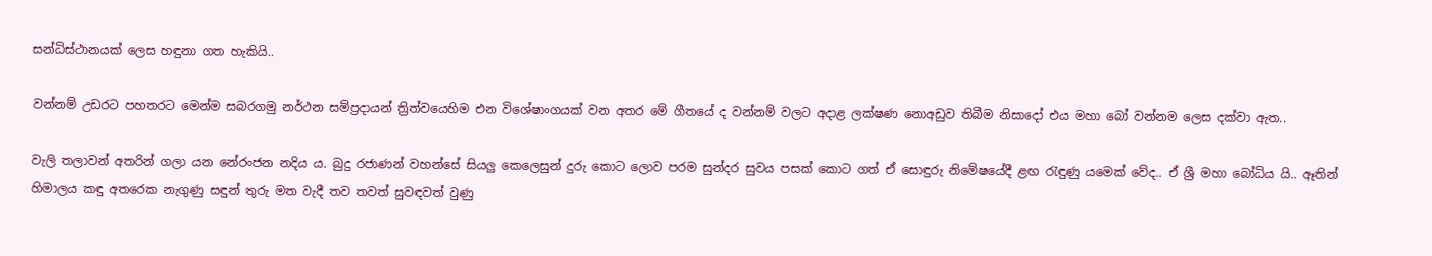සන්ධිස්ථානයක් ලෙස හඳුනා ගත හැකියි..

වන්නම් උඩරට පහතරට මෙන්ම සබරගමු නර්ථන සම්ප්‍රදායන් ත්‍රිත්වයෙහිම එන විශේෂාංගයක් වන අතර මේ ගීතයේ ද වන්නම් වලට අදාළ ලක්ෂණ නොඅඩුව තිබීම නිසාදෝ එය මහා බෝ වන්නම ලෙස දක්වා ඇත..

වැලි තලාවන් අතරින් ගලා යන නේරංජන නදිය ය. බුදු රජාණන් වහන්සේ සියලු කෙලෙසුන් දුරු කොට ලොව පරම සුන්දර සුවය පසක් කොට ගත් ඒ සොඳුරු නිමේෂයේදී ළඟ රැඳුණු යමෙක් වේද.. ඒ ශ්‍රී මහා බෝධිය යි.. ඈතින් හිමාලය කඳු අතරෙක නැගුණු සඳුන් තුරු මත වැදී තව තවත් සුවඳවත් වුණු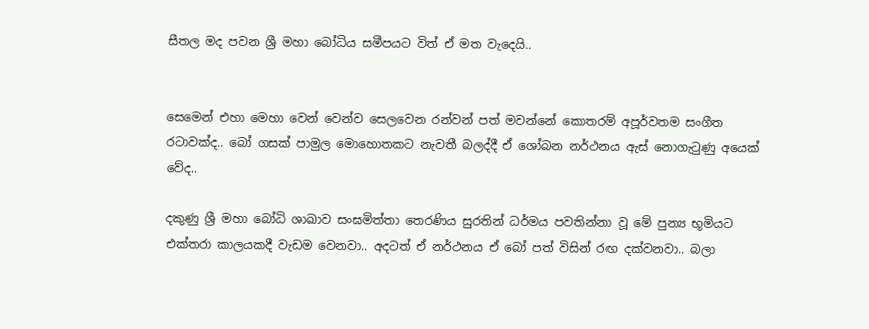සීතල මද පවන ශ්‍රී මහා බෝධිය සමීපයට විත් ඒ මත වැදෙයි..


සෙමෙන් එහා මෙහා වෙන් වෙන්ව සෙලවෙන රන්වන් පත් මවන්නේ කොතරම් අපූර්වතම සංගීත රටාවක්ද.. බෝ ගසක් පාමුල මොහොතකට නැවතී බලද්දී ඒ ශෝබන නර්ථනය ඇස් නොගැටුණු අයෙක් වේද..

දකුණු ශ්‍රී මහා බෝධි ශාඛාව සංඝමිත්තා තෙරණිය සුරතින් ධර්මය පවතින්නා වූ මේ පුන්‍ය භූමියට එක්තරා කාලයකදී වැඩම වෙනවා.. අදටත් ඒ නර්ථනය ඒ බෝ පත් විසින් රඟ දක්වනවා.. බලා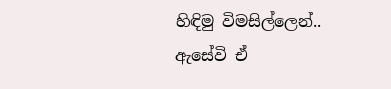හිඳිමු විමසිල්ලෙන්.. ඇසේවි ඒ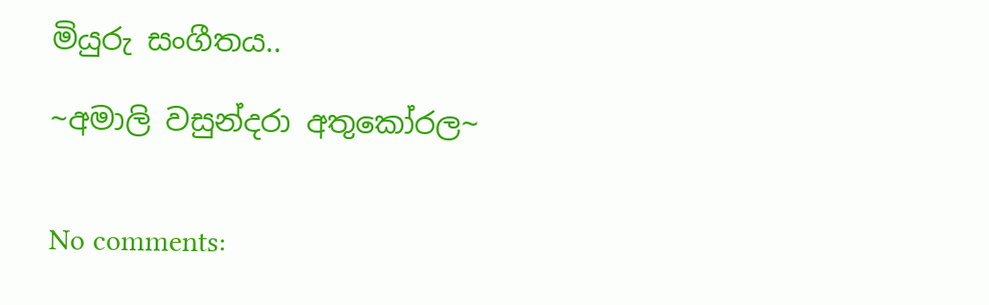මියුරු සංගීතය..

~අමාලි වසුන්දරා අතුකෝරල~


No comments: